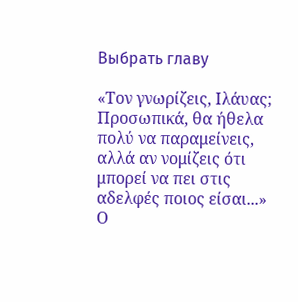Выбрать главу

«Τον γνωρίζεις, Ιλάυας; Προσωπικά, θα ήθελα πολύ να παραμείνεις, αλλά αν νομίζεις ότι μπορεί να πει στις αδελφές ποιος είσαι...» Ο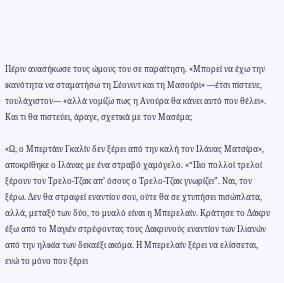Πέριν ανασήκωσε τους ώμους του σε παραίτηση. «Μπορεί να έχω την ικανότητα να σταματήσω τη Σέονιντ και τη Μασούρι» —έτσι πίστευε, τουλάχιστον— «αλλά νομίζω πως η Ανούρα θα κάνει αυτό που θέλει». Και τι θα πιστεύει, άραγε, σχετικά με τον Μασέμα;

«Ω, ο Μπερτάιν Γκαλίν δεν ξέρει από την καλή τον Ιλάυας Ματσίρα», αποκρίθηκε ο Ιλάυας με ένα στραβό χαμόγελο. «“Πιο πολλοί τρελοί ξέρουν τον Τρελο-Τζακ απ’ όσους ο Τρελο-Τζακ γνωρίζει”. Ναι, τον ξέρω. Δεν θα στραφεί εναντίον σου, ούτε θα σε χτυπήσει πισώπλατα, αλλά, μεταξύ των δύο, το μυαλό είναι η Μπερελαίν. Κράτησε το Δάκρυ έξω από το Μαγιέν στρέφοντας τους Δακρυνούς εναντίον των Ιλιανών από την ηλικία των δεκαέξι ακόμα. Η Μπερελαίν ξέρει να ελίσσεται, ενώ το μόνο που ξέρει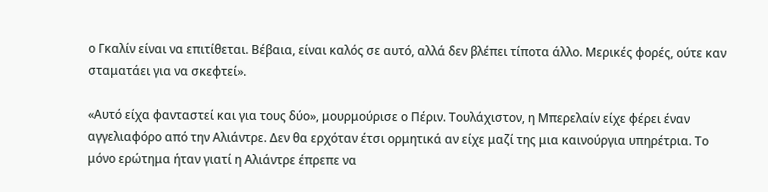ο Γκαλίν είναι να επιτίθεται. Βέβαια, είναι καλός σε αυτό, αλλά δεν βλέπει τίποτα άλλο. Μερικές φορές, ούτε καν σταματάει για να σκεφτεί».

«Αυτό είχα φανταστεί και για τους δύο», μουρμούρισε ο Πέριν. Τουλάχιστον, η Μπερελαίν είχε φέρει έναν αγγελιαφόρο από την Αλιάντρε. Δεν θα ερχόταν έτσι ορμητικά αν είχε μαζί της μια καινούργια υπηρέτρια. Το μόνο ερώτημα ήταν γιατί η Αλιάντρε έπρεπε να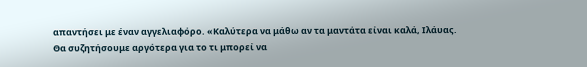απαντήσει με έναν αγγελιαφόρο. «Καλύτερα να μάθω αν τα μαντάτα είναι καλά, Ιλάυας. Θα συζητήσουμε αργότερα για το τι μπορεί να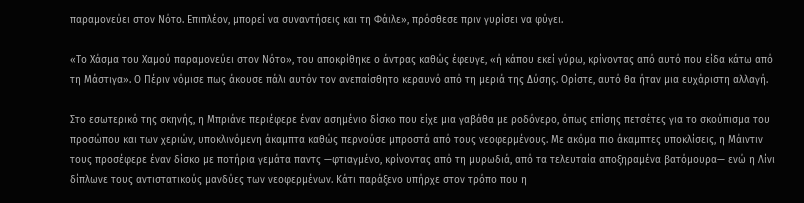παραμονεύει στον Νότο. Επιπλέον, μπορεί να συναντήσεις και τη Φάιλε», πρόσθεσε πριν γυρίσει να φύγει.

«Το Χάσμα του Χαμού παραμονεύει στον Νότο», του αποκρίθηκε ο άντρας καθώς έφευγε, «ή κάπου εκεί γύρω, κρίνοντας από αυτό που είδα κάτω από τη Μάστιγα». Ο Πέριν νόμισε πως άκουσε πάλι αυτόν τον ανεπαίσθητο κεραυνό από τη μεριά της Δύσης. Ορίστε, αυτό θα ήταν μια ευχάριστη αλλαγή.

Στο εσωτερικό της σκηνής, η Μπριάνε περιέφερε έναν ασημένιο δίσκο που είχε μια γαβάθα με ροδόνερο, όπως επίσης πετσέτες για το σκούπισμα του προσώπου και των χεριών, υποκλινόμενη άκαμπτα καθώς περνούσε μπροστά από τους νεοφερμένους. Με ακόμα πιο άκαμπτες υποκλίσεις, η Μάιντιν τους προσέφερε έναν δίσκο με ποτήρια γεμάτα παντς —φτιαγμένο, κρίνοντας από τη μυρωδιά, από τα τελευταία αποξηραμένα βατόμουρα— ενώ η Λίνι δίπλωνε τους αντιστατικούς μανδύες των νεοφερμένων. Κάτι παράξενο υπήρχε στον τρόπο που η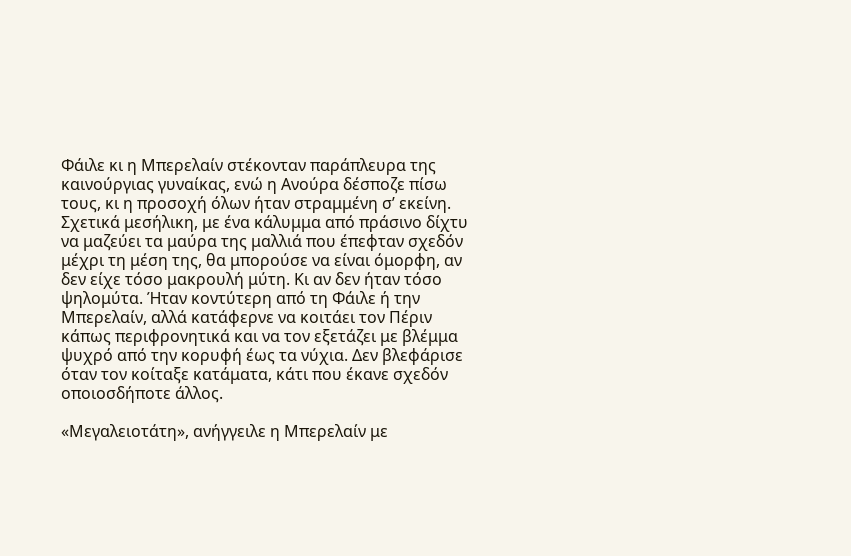Φάιλε κι η Μπερελαίν στέκονταν παράπλευρα της καινούργιας γυναίκας, ενώ η Ανούρα δέσποζε πίσω τους, κι η προσοχή όλων ήταν στραμμένη σ’ εκείνη. Σχετικά μεσήλικη, με ένα κάλυμμα από πράσινο δίχτυ να μαζεύει τα μαύρα της μαλλιά που έπεφταν σχεδόν μέχρι τη μέση της, θα μπορούσε να είναι όμορφη, αν δεν είχε τόσο μακρουλή μύτη. Κι αν δεν ήταν τόσο ψηλομύτα. Ήταν κοντύτερη από τη Φάιλε ή την Μπερελαίν, αλλά κατάφερνε να κοιτάει τον Πέριν κάπως περιφρονητικά και να τον εξετάζει με βλέμμα ψυχρό από την κορυφή έως τα νύχια. Δεν βλεφάρισε όταν τον κοίταξε κατάματα, κάτι που έκανε σχεδόν οποιοσδήποτε άλλος.

«Μεγαλειοτάτη», ανήγγειλε η Μπερελαίν με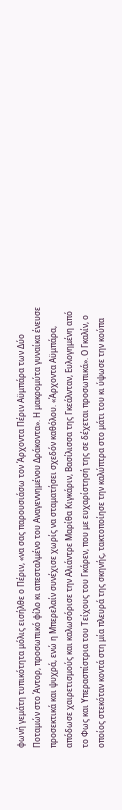φωνή γεμάτη τυπικότητα μόλις εισήλθε ο Πέριν, «να σας παρουσιάσω τον Άρχοντα Πέριν Αϋμπάρα των Δύο Ποταμών στο Άντορ, προσωπικό φίλο κι απεσταλμένο του Αναγεννημένου Δράκοντα». Η μακρομύτα γυναίκα ένευσε προσεκτικά και ψυχρά, ενώ η Μπερελαίν συνέχισε χωρίς να σταματήσει σχεδόν καθόλου. «Άρχοντα Αϋμπάρα, απόδωσε χαιρετισμούς και καλωσόρισε την Αλιάντρε Μαρίθα Κιγκάριν, Βασίλισσα της Γκεάλνταν, Ευλογημένη από το Φως και Υπερασπίστρια του Τείχους του Γκάρεν, που με ευχαρίστησή της σε δέχεται προσωπικά». Ο Γκαλίν, ο οποίος στεκόταν κοντά στη μία πλευρά της σκηνής, τακτοποίησε την καλύπτρα στο μάτι του κι ύψωσε την κούπα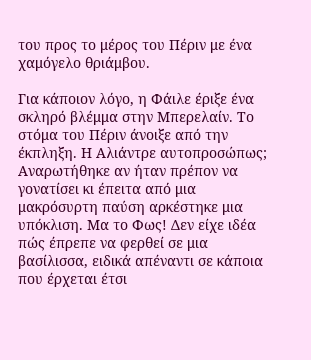του προς το μέρος του Πέριν με ένα χαμόγελο θριάμβου.

Για κάποιον λόγο, η Φάιλε έριξε ένα σκληρό βλέμμα στην Μπερελαίν. Το στόμα του Πέριν άνοιξε από την έκπληξη. Η Αλιάντρε αυτοπροσώπως; Αναρωτήθηκε αν ήταν πρέπον να γονατίσει κι έπειτα από μια μακρόσυρτη παύση αρκέστηκε μια υπόκλιση. Μα το Φως! Δεν είχε ιδέα πώς έπρεπε να φερθεί σε μια βασίλισσα, ειδικά απέναντι σε κάποια που έρχεται έτσι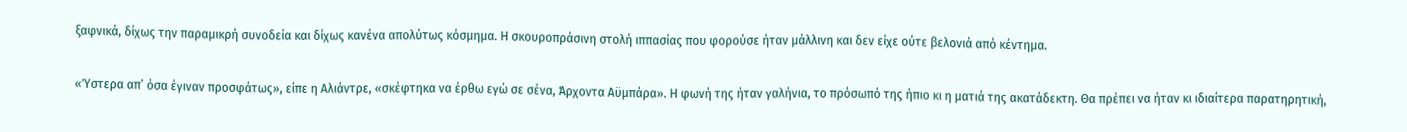ξαφνικά, δίχως την παραμικρή συνοδεία και δίχως κανένα απολύτως κόσμημα. Η σκουροπράσινη στολή ιππασίας που φορούσε ήταν μάλλινη και δεν είχε ούτε βελονιά από κέντημα.

«Ύστερα απ’ όσα έγιναν προσφάτως», είπε η Αλιάντρε, «σκέφτηκα να έρθω εγώ σε σένα, Άρχοντα Αϋμπάρα». Η φωνή της ήταν γαλήνια, το πρόσωπό της ήπιο κι η ματιά της ακατάδεκτη. Θα πρέπει να ήταν κι ιδιαίτερα παρατηρητική,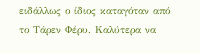ειδάλλως ο ίδιος καταγόταν από το Τάρεν Φέρυ. Καλύτερα να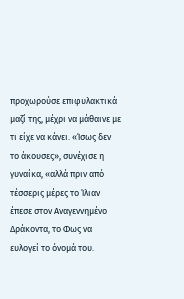προχωρούσε επιφυλακτικά μαζί της, μέχρι να μάθαινε με τι είχε να κάνει. «Ίσως δεν το άκουσες», συνέχισε η γυναίκα, «αλλά πριν από τέσσερις μέρες το Ίλιαν έπεσε στον Αναγεννημένο Δράκοντα, το Φως να ευλογεί το όνομά του.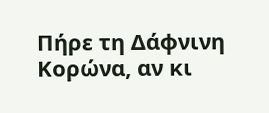Πήρε τη Δάφνινη Κορώνα, αν κι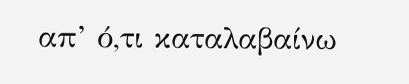απ’ ό,τι καταλαβαίνω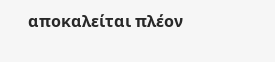αποκαλείται πλέον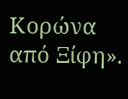Κορώνα από Ξίφη».